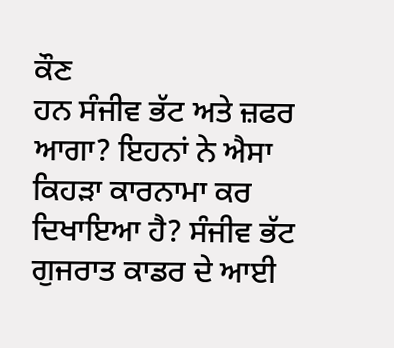ਕੌਣ
ਹਨ ਸੰਜੀਵ ਭੱਟ ਅਤੇ ਜ਼ਫਰ ਆਗਾ? ਇਹਨਾਂ ਨੇ ਐਸਾ ਕਿਹੜਾ ਕਾਰਨਾਮਾ ਕਰ ਦਿਖਾਇਆ ਹੈ? ਸੰਜੀਵ ਭੱਟ
ਗੁਜਰਾਤ ਕਾਡਰ ਦੇ ਆਈ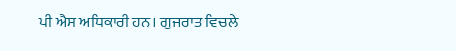ਪੀ ਐਸ ਅਧਿਕਾਰੀ ਹਨ। ਗੁਜਰਾਤ ਵਿਚਲੇ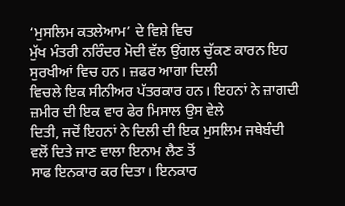‘ਮੁਸਲਿਮ ਕਤਲੇਆਮ’ ਦੇ ਵਿਸ਼ੇ ਵਿਚ
ਮੁੱਖ ਮੰਤਰੀ ਨਰਿੰਦਰ ਮੋਦੀ ਵੱਲ ਉਂਗਲ ਚੁੱਕਣ ਕਾਰਨ ਇਹ ਸੁਰਖੀਆਂ ਵਿਚ ਹਨ। ਜ਼ਫਰ ਆਗਾ ਦਿਲੀ
ਵਿਚਲੇ ਇਕ ਸੀਨੀਅਰ ਪੱਤਰਕਾਰ ਹਨ। ਇਹਨਾਂ ਨੇ ਜ਼ਾਗਦੀ ਜ਼ਮੀਰ ਦੀ ਇਕ ਵਾਰ ਫੇਰ ਮਿਸਾਲ ਉਸ ਵੇਲੇ
ਦਿਤੀ, ਜਦੋਂ ਇਹਨਾਂ ਨੇ ਦਿਲੀ ਦੀ ਇਕ ਮੁਸਲਿਮ ਜਥੇਬੰਦੀ ਵਲੋਂ ਦਿਤੇ ਜਾਣ ਵਾਲਾ ਇਨਾਮ ਲੈਣ ਤੋਂ
ਸਾਫ ਇਨਕਾਰ ਕਰ ਦਿਤਾ। ਇਨਕਾਰ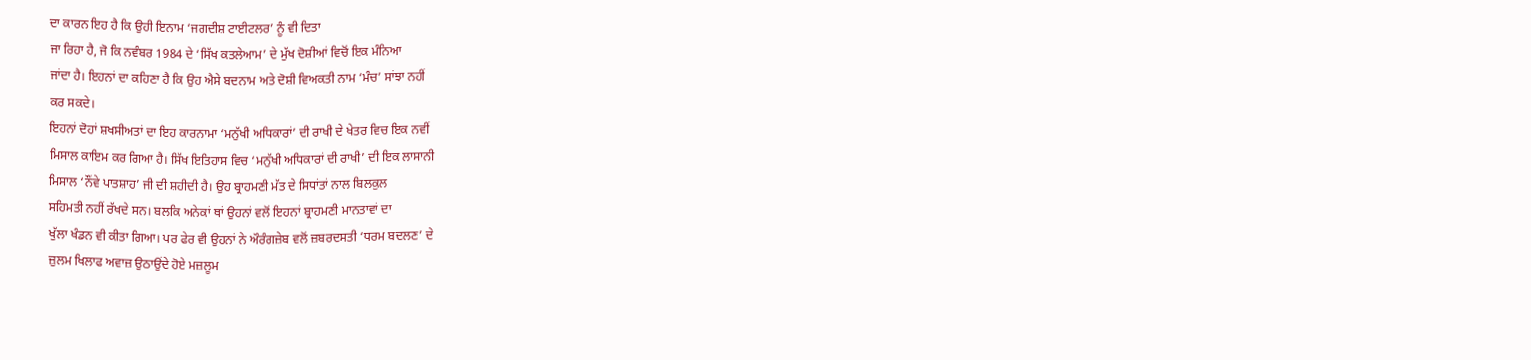ਦਾ ਕਾਰਨ ਇਹ ਹੈ ਕਿ ਉਹੀ ਇਨਾਮ ‘ਜਗਦੀਸ਼ ਟਾਈਟਲਰ’ ਨੂੰ ਵੀ ਦਿਤਾ
ਜਾ ਰਿਹਾ ਹੈ, ਜੋ ਕਿ ਨਵੰਬਰ 1984 ਦੇ ‘ਸਿੱਖ ਕਤਲੇਆਮ’ ਦੇ ਮੁੱਖ ਦੋਸ਼ੀਆਂ ਵਿਚੋਂ ਇਕ ਮੰਨਿਆ
ਜਾਂਦਾ ਹੈ। ਇਹਨਾਂ ਦਾ ਕਹਿਣਾ ਹੈ ਕਿ ਉਹ ਐਸੇ ਬਦਨਾਮ ਅਤੇ ਦੋਸ਼ੀ ਵਿਅਕਤੀ ਨਾਮ ‘ਮੰਚ’ ਸਾਂਝਾ ਨਹੀਂ
ਕਰ ਸਕਦੇ।
ਇਹਨਾਂ ਦੋਹਾਂ ਸ਼ਖਸੀਅਤਾਂ ਦਾ ਇਹ ਕਾਰਨਾਮਾ ‘ਮਨੁੱਖੀ ਅਧਿਕਾਰਾਂ’ ਦੀ ਰਾਖੀ ਦੇ ਖੇਤਰ ਵਿਚ ਇਕ ਨਵੀਂ
ਮਿਸਾਲ ਕਾਇਮ ਕਰ ਗਿਆ ਹੈ। ਸਿੱਖ ਇਤਿਹਾਸ ਵਿਚ ‘ਮਨੁੱਖੀ ਅਧਿਕਾਰਾਂ ਦੀ ਰਾਖੀ’ ਦੀ ਇਕ ਲਾਸਾਨੀ
ਮਿਸਾਲ ‘ਨੌਂਵੇ ਪਾਤਸ਼ਾਹ’ ਜੀ ਦੀ ਸ਼ਹੀਦੀ ਹੈ। ਉਹ ਬ੍ਰਾਹਮਣੀ ਮੱਤ ਦੇ ਸਿਧਾਂਤਾਂ ਨਾਲ ਬਿਲਕੁਲ
ਸਹਿਮਤੀ ਨਹੀਂ ਰੱਖਦੇ ਸਨ। ਬਲਕਿ ਅਨੇਕਾਂ ਥਾਂ ਉਹਨਾਂ ਵਲੋਂ ਇਹਨਾਂ ਬ੍ਰਾਹਮਣੀ ਮਾਨਤਾਵਾਂ ਦਾ
ਖੁੱਲਾ ਖੰਡਨ ਵੀ ਕੀਤਾ ਗਿਆ। ਪਰ ਫੇਰ ਵੀ ਉਹਨਾਂ ਨੇ ਔਰੰਗਜ਼ੇਬ ਵਲੋਂ ਜ਼ਬਰਦਸਤੀ ‘ਧਰਮ ਬਦਲਣ’ ਦੇ
ਜ਼ੁਲਮ ਖਿਲਾਫ ਅਵਾਜ਼ ਉਠਾਉਂਦੇ ਹੋਏ ਮਜ਼ਲੂਮ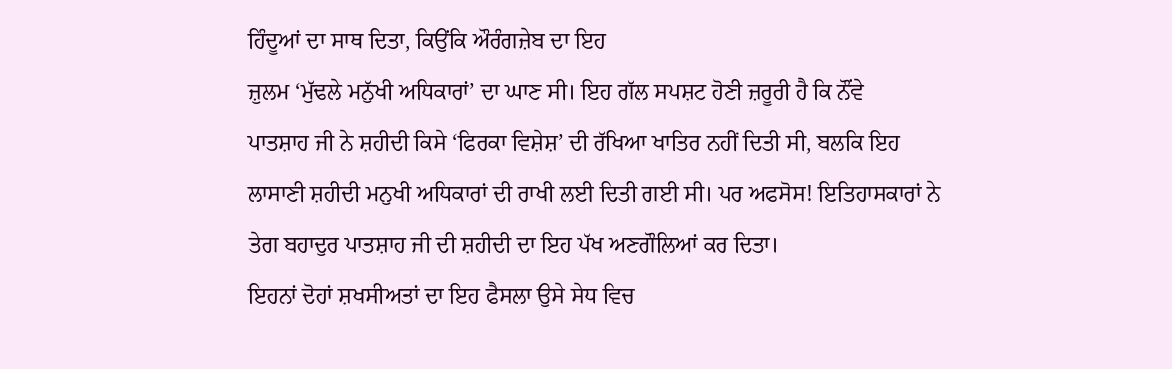ਹਿੰਦੂਆਂ ਦਾ ਸਾਥ ਦਿਤਾ, ਕਿਉਂਕਿ ਔਰੰਗਜ਼ੇਬ ਦਾ ਇਹ
ਜ਼ੁਲਮ ‘ਮੁੱਢਲੇ ਮਨੁੱਖੀ ਅਧਿਕਾਰਾਂ’ ਦਾ ਘਾਣ ਸੀ। ਇਹ ਗੱਲ ਸਪਸ਼ਟ ਹੋਣੀ ਜ਼ਰੂਰੀ ਹੈ ਕਿ ਨੌਂਵੇ
ਪਾਤਸ਼ਾਹ ਜੀ ਨੇ ਸ਼ਹੀਦੀ ਕਿਸੇ ‘ਫਿਰਕਾ ਵਿਸ਼ੇਸ਼’ ਦੀ ਰੱਖਿਆ ਖਾਤਿਰ ਨਹੀਂ ਦਿਤੀ ਸੀ, ਬਲਕਿ ਇਹ
ਲਾਸਾਣੀ ਸ਼ਹੀਦੀ ਮਨੁਖੀ ਅਧਿਕਾਰਾਂ ਦੀ ਰਾਖੀ ਲਈ ਦਿਤੀ ਗਈ ਸੀ। ਪਰ ਅਫਸੋਸ! ਇਤਿਹਾਸਕਾਰਾਂ ਨੇ
ਤੇਗ ਬਹਾਦੁਰ ਪਾਤਸ਼ਾਹ ਜੀ ਦੀ ਸ਼ਹੀਦੀ ਦਾ ਇਹ ਪੱਖ ਅਣਗੌਲਿਆਂ ਕਰ ਦਿਤਾ।
ਇਹਨਾਂ ਦੋਹਾਂ ਸ਼ਖਸੀਅਤਾਂ ਦਾ ਇਹ ਫੈਸਲਾ ਉਸੇ ਸੇਧ ਵਿਚ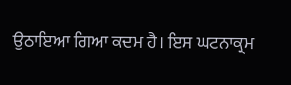ਉਠਾਇਆ ਗਿਆ ਕਦਮ ਹੈ। ਇਸ ਘਟਨਾਕ੍ਰਮ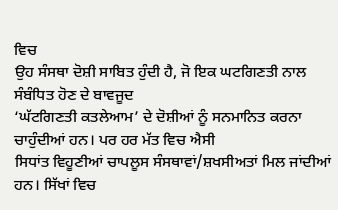ਵਿਚ
ਉਹ ਸੰਸਥਾ ਦੋਸ਼ੀ ਸਾਬਿਤ ਹੁੰਦੀ ਹੈ, ਜੋ ਇਕ ਘਟਗਿਣਤੀ ਨਾਲ ਸੰਬੰਧਿਤ ਹੋਣ ਦੇ ਬਾਵਜੂਦ
‘ਘੱਟਗਿਣਤੀ ਕਤਲੇਆਮ’ ਦੇ ਦੋਸ਼ੀਆਂ ਨੂੰ ਸਨਮਾਨਿਤ ਕਰਨਾ ਚਾਹੁੰਦੀਆਂ ਹਨ। ਪਰ ਹਰ ਮੱਤ ਵਿਚ ਐਸੀ
ਸਿਧਾਂਤ ਵਿਹੂਣੀਆਂ ਚਾਪਲੂਸ ਸੰਸਥਾਵਾਂ/ਸ਼ਖਸੀਅਤਾਂ ਮਿਲ ਜਾਂਦੀਆਂ ਹਨ। ਸਿੱਖਾਂ ਵਿਚ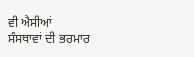ਵੀ ਐਸੀਆਂ
ਸੰਸਥਾਵਾਂ ਦੀ ਭਰਮਾਰ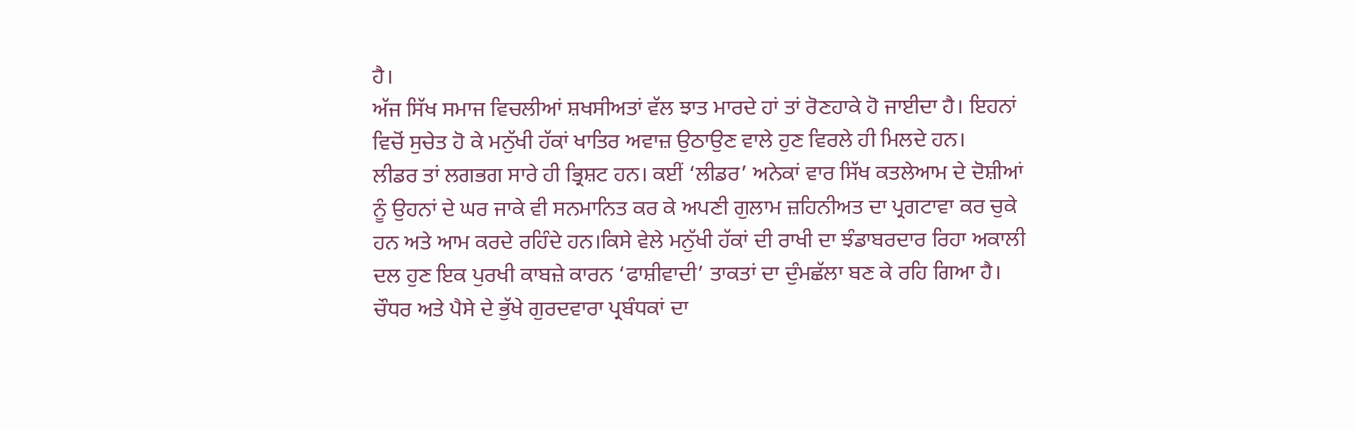ਹੈ।
ਅੱਜ ਸਿੱਖ ਸਮਾਜ ਵਿਚਲੀਆਂ ਸ਼ਖਸੀਅਤਾਂ ਵੱਲ ਝਾਤ ਮਾਰਦੇ ਹਾਂ ਤਾਂ ਰੋਣਹਾਕੇ ਹੋ ਜਾਈਦਾ ਹੈ। ਇਹਨਾਂ
ਵਿਚੋਂ ਸੁਚੇਤ ਹੋ ਕੇ ਮਨੁੱਖੀ ਹੱਕਾਂ ਖਾਤਿਰ ਅਵਾਜ਼ ਉਠਾਉਣ ਵਾਲੇ ਹੁਣ ਵਿਰਲੇ ਹੀ ਮਿਲਦੇ ਹਨ।
ਲੀਡਰ ਤਾਂ ਲਗਭਗ ਸਾਰੇ ਹੀ ਭ੍ਰਿਸ਼ਟ ਹਨ। ਕਈਂ ‘ਲੀਡਰ’ ਅਨੇਕਾਂ ਵਾਰ ਸਿੱਖ ਕਤਲੇਆਮ ਦੇ ਦੋਸ਼ੀਆਂ
ਨੂੰ ਉਹਨਾਂ ਦੇ ਘਰ ਜਾਕੇ ਵੀ ਸਨਮਾਨਿਤ ਕਰ ਕੇ ਅਪਣੀ ਗੁਲਾਮ ਜ਼ਹਿਨੀਅਤ ਦਾ ਪ੍ਰਗਟਾਵਾ ਕਰ ਚੁਕੇ
ਹਨ ਅਤੇ ਆਮ ਕਰਦੇ ਰਹਿੰਦੇ ਹਨ।ਕਿਸੇ ਵੇਲੇ ਮਨੁੱਖੀ ਹੱਕਾਂ ਦੀ ਰਾਖੀ ਦਾ ਝੰਡਾਬਰਦਾਰ ਰਿਹਾ ਅਕਾਲੀ
ਦਲ ਹੁਣ ਇਕ ਪੁਰਖੀ ਕਾਬਜ਼ੇ ਕਾਰਨ ‘ਫਾਸ਼ੀਵਾਦੀ’ ਤਾਕਤਾਂ ਦਾ ਦੁੰਮਛੱਲਾ ਬਣ ਕੇ ਰਹਿ ਗਿਆ ਹੈ।
ਚੌਧਰ ਅਤੇ ਪੈਸੇ ਦੇ ਭੁੱਖੇ ਗੁਰਦਵਾਰਾ ਪ੍ਰਬੰਧਕਾਂ ਦਾ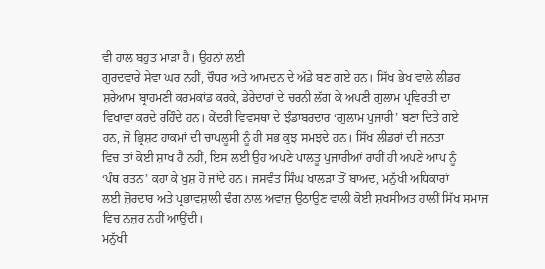ਵੀ ਹਾਲ ਬਹੁਤ ਮਾੜਾ ਹੈ। ਉਹਨਾਂ ਲਈ
ਗੁਰਦਵਾਰੇ ਸੇਵਾ ਘਰ ਨਹੀਂ, ਚੌਧਰ ਅਤੇ ਆਮਦਨ ਦੇ ਅੱਡੇ ਬਣ ਗਏ ਹਨ। ਸਿੱਖ ਭੇਖ ਵਾਲੇ ਲੀਡਰ
ਸ਼ਰੇਆਮ ਬ੍ਰਾਹਮਣੀ ਕਰਮਕਾਂਡ ਕਰਕੇ, ਡੇਰੇਦਾਰਾਂ ਦੇ ਚਰਨੀ ਲੱਗ ਕੇ ਅਪਣੀ ਗੁਲਾਮ ਪ੍ਰਵਿਰਤੀ ਦਾ
ਵਿਖਾਵਾ ਕਰਦੇ ਰਹਿੰਦੇ ਹਨ। ਕੇਂਦਰੀ ਵਿਵਸਥਾ ਦੇ ਝੰਡਾਬਰਦਾਰ ‘ਗੁਲਾਮ ਪੁਜਾਰੀ’ ਬਣਾ ਦਿਤੇ ਗਏ
ਹਨ, ਜੋ ਭ੍ਰਿਸ਼ਟ ਹਾਕਮਾਂ ਦੀ ਚਾਪਲੂਸੀ ਨੂੰ ਹੀ ਸਭ ਕੁਝ ਸਮਝਦੇ ਹਨ। ਸਿੱਖ ਲੀਡਰਾਂ ਦੀ ਜਨਤਾ
ਵਿਚ ਤਾਂ ਕੋਈ ਸ਼ਾਖ ਹੈ ਨਹੀਂ, ਇਸ ਲਈ ਉਹ ਅਪਣੇ ਪਾਲਤੂ ਪੁਜਾਰੀਆਂ ਰਾਹੀਂ ਹੀ ਅਪਣੇ ਆਪ ਨੂੰ
‘ਪੰਥ ਰਤਨ’ ਕਹਾ ਕੇ ਖੁਸ਼ ਹੋ ਜਾਂਦੇ ਹਨ। ਜਸਵੰਤ ਸਿੰਘ ਖਾਲੜਾ ਤੋਂ ਬਾਅਦ, ਮਨੁੱਖੀ ਅਧਿਕਾਰਾਂ
ਲਈ ਜ਼ੋਰਦਾਰ ਅਤੇ ਪ੍ਰਭਾਵਸ਼ਾਲੀ ਢੰਗ ਨਾਲ ਅਵਾਜ਼ ਉਠਾਉਣ ਵਾਲੀ ਕੋਈ ਸ਼ਖਸੀਅਤ ਹਾਲੀਂ ਸਿੱਖ ਸਮਾਜ
ਵਿਚ ਨਜ਼ਰ ਨਹੀਂ ਆਉਂਦੀ।
ਮਨੁੱਖੀ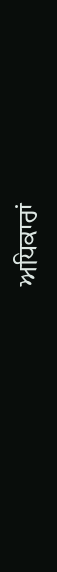ਅਧਿਕਾਰਾਂ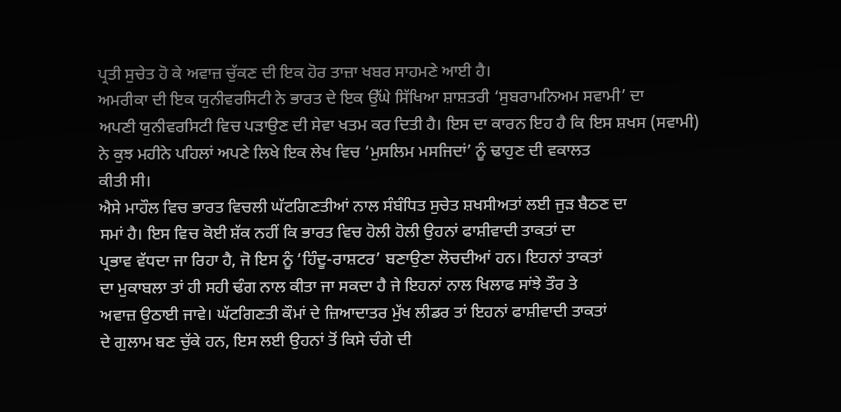ਪ੍ਰਤੀ ਸੁਚੇਤ ਹੋ ਕੇ ਅਵਾਜ਼ ਚੁੱਕਣ ਦੀ ਇਕ ਹੋਰ ਤਾਜ਼ਾ ਖਬਰ ਸਾਹਮਣੇ ਆਈ ਹੈ।
ਅਮਰੀਕਾ ਦੀ ਇਕ ਯੁਨੀਵਰਸਿਟੀ ਨੇ ਭਾਰਤ ਦੇ ਇਕ ਉੱਘੇ ਸਿੱਖਿਆ ਸ਼ਾਸ਼ਤਰੀ ‘ਸੁਬਰਾਮਨਿਅਮ ਸਵਾਮੀ’ ਦਾ
ਅਪਣੀ ਯੁਨੀਵਰਸਿਟੀ ਵਿਚ ਪੜਾਉਣ ਦੀ ਸੇਵਾ ਖਤਮ ਕਰ ਦਿਤੀ ਹੈ। ਇਸ ਦਾ ਕਾਰਨ ਇਹ ਹੈ ਕਿ ਇਸ ਸ਼ਖਸ (ਸਵਾਮੀ)
ਨੇ ਕੁਝ ਮਹੀਨੇ ਪਹਿਲਾਂ ਅਪਣੇ ਲਿਖੇ ਇਕ ਲੇਖ ਵਿਚ ‘ਮੁਸਲਿਮ ਮਸਜਿਦਾਂ’ ਨੂੰ ਢਾਹੁਣ ਦੀ ਵਕਾਲਤ
ਕੀਤੀ ਸੀ।
ਐਸੇ ਮਾਹੌਲ ਵਿਚ ਭਾਰਤ ਵਿਚਲੀ ਘੱਟਗਿਣਤੀਆਂ ਨਾਲ ਸੰਬੰਧਿਤ ਸੁਚੇਤ ਸ਼ਖਸੀਅਤਾਂ ਲਈ ਜੁੜ ਬੈਠਣ ਦਾ
ਸਮਾਂ ਹੈ। ਇਸ ਵਿਚ ਕੋਈ ਸ਼ੱਕ ਨਹੀਂ ਕਿ ਭਾਰਤ ਵਿਚ ਹੋਲੀ ਹੋਲੀ ਉਹਨਾਂ ਫਾਸ਼ੀਵਾਦੀ ਤਾਕਤਾਂ ਦਾ
ਪ੍ਰਭਾਵ ਵੱਧਦਾ ਜਾ ਰਿਹਾ ਹੈ, ਜੋ ਇਸ ਨੂੰ ‘ਹਿੰਦੂ-ਰਾਸ਼ਟਰ’ ਬਣਾਉਣਾ ਲੋਚਦੀਆਂ ਹਨ। ਇਹਨਾਂ ਤਾਕਤਾਂ
ਦਾ ਮੁਕਾਬਲਾ ਤਾਂ ਹੀ ਸਹੀ ਢੰਗ ਨਾਲ ਕੀਤਾ ਜਾ ਸਕਦਾ ਹੈ ਜੇ ਇਹਨਾਂ ਨਾਲ ਖਿਲਾਫ ਸਾਂਝੇ ਤੌਰ ਤੇ
ਅਵਾਜ਼ ਉਠਾਈ ਜਾਵੇ। ਘੱਟਗਿਣਤੀ ਕੌਮਾਂ ਦੇ ਜ਼ਿਆਦਾਤਰ ਮੁੱਖ ਲੀਡਰ ਤਾਂ ਇਹਨਾਂ ਫਾਸ਼ੀਵਾਦੀ ਤਾਕਤਾਂ
ਦੇ ਗੁਲਾਮ ਬਣ ਚੁੱਕੇ ਹਨ, ਇਸ ਲਈ ਉਹਨਾਂ ਤੋਂ ਕਿਸੇ ਚੰਗੇ ਦੀ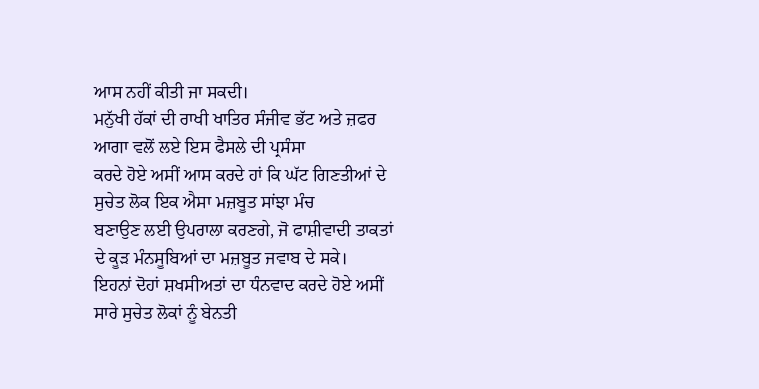ਆਸ ਨਹੀਂ ਕੀਤੀ ਜਾ ਸਕਦੀ।
ਮਨੁੱਖੀ ਹੱਕਾਂ ਦੀ ਰਾਖੀ ਖਾਤਿਰ ਸੰਜੀਵ ਭੱਟ ਅਤੇ ਜ਼ਫਰ ਆਗਾ ਵਲੋਂ ਲਏ ਇਸ ਫੈਸਲੇ ਦੀ ਪ੍ਰਸੰਸਾ
ਕਰਦੇ ਹੋਏ ਅਸੀਂ ਆਸ ਕਰਦੇ ਹਾਂ ਕਿ ਘੱਟ ਗਿਣਤੀਆਂ ਦੇ ਸੁਚੇਤ ਲੋਕ ਇਕ ਐਸਾ ਮਜ਼ਬੂਤ ਸਾਂਝਾ ਮੰਚ
ਬਣਾਉਣ ਲਈ ਉਪਰਾਲਾ ਕਰਣਗੇ, ਜੋ ਫਾਸ਼ੀਵਾਦੀ ਤਾਕਤਾਂ ਦੇ ਕੂੜ ਮੰਨਸੂਬਿਆਂ ਦਾ ਮਜ਼ਬੂਤ ਜਵਾਬ ਦੇ ਸਕੇ।
ਇਹਨਾਂ ਦੋਹਾਂ ਸ਼ਖਸੀਅਤਾਂ ਦਾ ਧੰਨਵਾਦ ਕਰਦੇ ਹੋਏ ਅਸੀਂ ਸਾਰੇ ਸੁਚੇਤ ਲੋਕਾਂ ਨੂੰ ਬੇਨਤੀ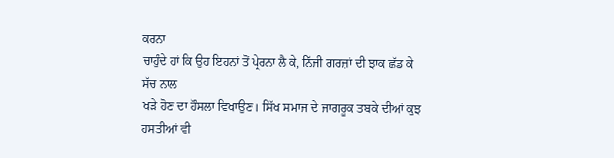ਕਰਨਾ
ਚਾਹੁੰਦੇ ਹਾਂ ਕਿ ਉਹ ਇਹਨਾਂ ਤੋਂ ਪ੍ਰੇਰਨਾ ਲੈ ਕੇ, ਨਿੱਜੀ ਗਰਜ਼ਾਂ ਦੀ ਝਾਕ ਛੱਡ ਕੇ ਸੱਚ ਨਾਲ
ਖੜੇ ਹੋਣ ਦਾ ਹੌਸਲਾ ਵਿਖਾਉਣ। ਸਿੱਖ ਸਮਾਜ ਦੇ ਜਾਗਰੂਕ ਤਬਕੇ ਦੀਆਂ ਕੁਝ ਹਸਤੀਆਂ ਵੀ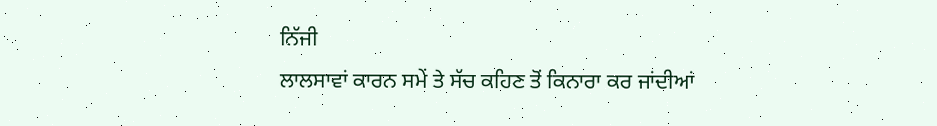ਨਿੱਜੀ
ਲਾਲਸਾਵਾਂ ਕਾਰਨ ਸਮੇਂ ਤੇ ਸੱਚ ਕਹਿਣ ਤੋਂ ਕਿਨਾਰਾ ਕਰ ਜਾਂਦੀਆਂ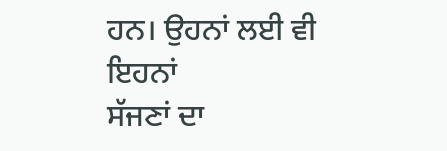ਹਨ। ਉਹਨਾਂ ਲਈ ਵੀ ਇਹਨਾਂ
ਸੱਜਣਾਂ ਦਾ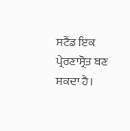ਸਟੈਂਡ ਇਕ ਪ੍ਰੇਰਣਾਸ੍ਰੋਤ ਬਣ ਸਕਦਾ ਹੈ।